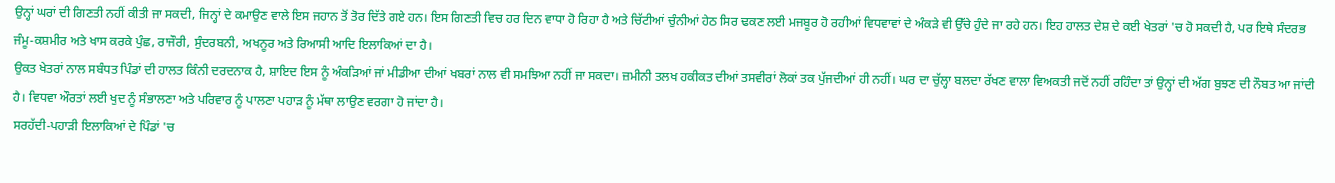ਉਨ੍ਹਾਂ ਘਰਾਂ ਦੀ ਗਿਣਤੀ ਨਹੀਂ ਕੀਤੀ ਜਾ ਸਕਦੀ, ਜਿਨ੍ਹਾਂ ਦੇ ਕਮਾਉਣ ਵਾਲੇ ਇਸ ਜਹਾਨ ਤੋਂ ਤੋਰ ਦਿੱਤੇ ਗਏ ਹਨ। ਇਸ ਗਿਣਤੀ ਵਿਚ ਹਰ ਦਿਨ ਵਾਧਾ ਹੋ ਰਿਹਾ ਹੈ ਅਤੇ ਚਿੱਟੀਆਂ ਚੁੰਨੀਆਂ ਹੇਠ ਸਿਰ ਢਕਣ ਲਈ ਮਜਬੂਰ ਹੋ ਰਹੀਆਂ ਵਿਧਵਾਵਾਂ ਦੇ ਅੰਕੜੇ ਵੀ ਉੱਚੇ ਹੁੰਦੇ ਜਾ ਰਹੇ ਹਨ। ਇਹ ਹਾਲਤ ਦੇਸ਼ ਦੇ ਕਈ ਖੇਤਰਾਂ 'ਚ ਹੋ ਸਕਦੀ ਹੈ, ਪਰ ਇਥੇ ਸੰਦਰਭ ਜੰਮੂ-ਕਸ਼ਮੀਰ ਅਤੇ ਖਾਸ ਕਰਕੇ ਪੁੰਛ, ਰਾਜੌਰੀ, ਸੁੰਦਰਬਨੀ, ਅਖਨੂਰ ਅਤੇ ਰਿਆਸੀ ਆਦਿ ਇਲਾਕਿਆਂ ਦਾ ਹੈ।
ਉਕਤ ਖੇਤਰਾਂ ਨਾਲ ਸਬੰਧਤ ਪਿੰਡਾਂ ਦੀ ਹਾਲਤ ਕਿੰਨੀ ਦਰਦਨਾਕ ਹੈ, ਸ਼ਾਇਦ ਇਸ ਨੂੰ ਅੰਕੜਿਆਂ ਜਾਂ ਮੀਡੀਆ ਦੀਆਂ ਖਬਰਾਂ ਨਾਲ ਵੀ ਸਮਝਿਆ ਨਹੀਂ ਜਾ ਸਕਦਾ। ਜ਼ਮੀਨੀ ਤਲਖ ਹਕੀਕਤ ਦੀਆਂ ਤਸਵੀਰਾਂ ਲੋਕਾਂ ਤਕ ਪੁੱਜਦੀਆਂ ਹੀ ਨਹੀਂ। ਘਰ ਦਾ ਚੁੱਲ੍ਹਾ ਬਲਦਾ ਰੱਖਣ ਵਾਲਾ ਵਿਅਕਤੀ ਜਦੋਂ ਨਹੀਂ ਰਹਿੰਦਾ ਤਾਂ ਉਨ੍ਹਾਂ ਦੀ ਅੱਗ ਬੁਝਣ ਦੀ ਨੌਬਤ ਆ ਜਾਂਦੀ ਹੈ। ਵਿਧਵਾ ਔਰਤਾਂ ਲਈ ਖੁਦ ਨੂੰ ਸੰਭਾਲਣਾ ਅਤੇ ਪਰਿਵਾਰ ਨੂੰ ਪਾਲਣਾ ਪਹਾੜ ਨੂੰ ਮੱਥਾ ਲਾਉਣ ਵਰਗਾ ਹੋ ਜਾਂਦਾ ਹੈ।
ਸਰਹੱਦੀ-ਪਹਾੜੀ ਇਲਾਕਿਆਂ ਦੇ ਪਿੰਡਾਂ 'ਚ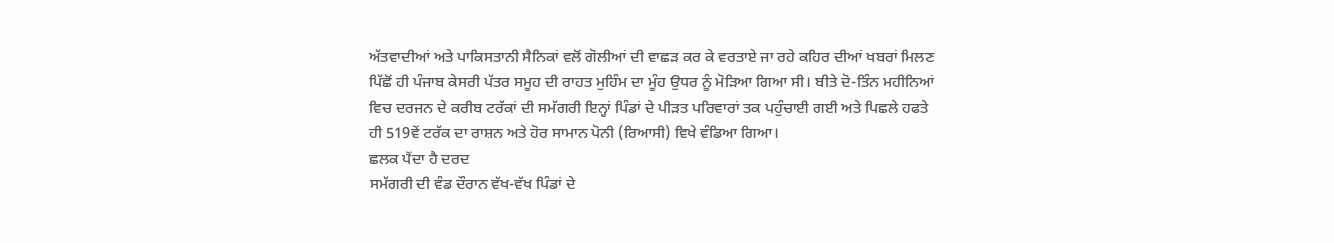ਅੱਤਵਾਦੀਆਂ ਅਤੇ ਪਾਕਿਸਤਾਨੀ ਸੈਨਿਕਾਂ ਵਲੋਂ ਗੋਲੀਆਂ ਦੀ ਵਾਛੜ ਕਰ ਕੇ ਵਰਤਾਏ ਜਾ ਰਹੇ ਕਹਿਰ ਦੀਆਂ ਖਬਰਾਂ ਮਿਲਣ ਪਿੱਛੋਂ ਹੀ ਪੰਜਾਬ ਕੇਸਰੀ ਪੱਤਰ ਸਮੂਹ ਦੀ ਰਾਹਤ ਮੁਹਿੰਮ ਦਾ ਮੂੰਹ ਉਧਰ ਨੂੰ ਮੋੜਿਆ ਗਿਆ ਸੀ। ਬੀਤੇ ਦੋ-ਤਿੰਨ ਮਹੀਨਿਆਂ ਵਿਚ ਦਰਜਨ ਦੇ ਕਰੀਬ ਟਰੱਕਾਂ ਦੀ ਸਮੱਗਰੀ ਇਨ੍ਹਾਂ ਪਿੰਡਾਂ ਦੇ ਪੀੜਤ ਪਰਿਵਾਰਾਂ ਤਕ ਪਹੁੰਚਾਈ ਗਈ ਅਤੇ ਪਿਛਲੇ ਹਫਤੇ ਹੀ 519ਵੇਂ ਟਰੱਕ ਦਾ ਰਾਸ਼ਨ ਅਤੇ ਹੋਰ ਸਾਮਾਨ ਪੋਨੀ (ਰਿਆਸੀ) ਵਿਖੇ ਵੰਡਿਆ ਗਿਆ।
ਛਲਕ ਪੈਂਦਾ ਹੈ ਦਰਦ
ਸਮੱਗਰੀ ਦੀ ਵੰਡ ਦੌਰਾਨ ਵੱਖ-ਵੱਖ ਪਿੰਡਾਂ ਦੇ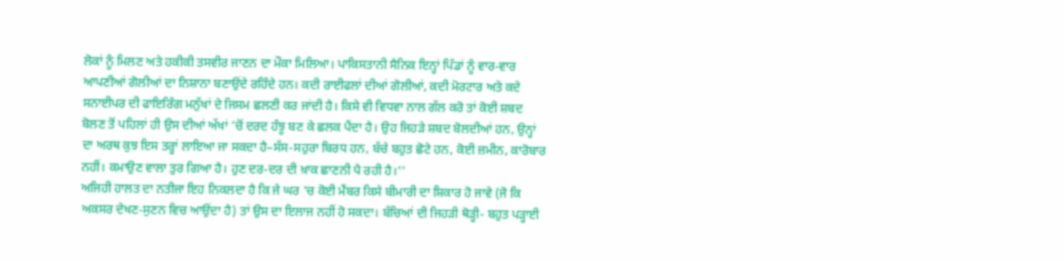ਲੋਕਾਂ ਨੂੰ ਮਿਲਣ ਅਤੇ ਹਕੀਕੀ ਤਸਵੀਰ ਜਾਣਨ ਦਾ ਮੌਕਾ ਮਿਲਿਆ। ਪਾਕਿਸਤਾਨੀ ਸੈਨਿਕ ਇਨ੍ਹਾਂ ਪਿੰਡਾਂ ਨੂੰ ਵਾਰ-ਵਾਰ ਆਪਣੀਆਂ ਗੋਲੀਆਂ ਦਾ ਨਿਸ਼ਾਨਾ ਬਣਾਉਂਦੇ ਰਹਿੰਦੇ ਹਨ। ਕਦੀ ਰਾਈਫਲਾਂ ਦੀਆਂ ਗੋਲੀਆਂ, ਕਦੀ ਮੋਰਟਾਰ ਅਤੇ ਕਦੇ ਸਨਾਈਪਰ ਦੀ ਫਾਇਰਿੰਗ ਮਨੁੱਖਾਂ ਦੇ ਜਿਸਮ ਛਲਣੀ ਕਰ ਜਾਂਦੀ ਹੈ। ਕਿਸੇ ਵੀ ਵਿਧਵਾ ਨਾਲ ਗੱਲ ਕਰੋ ਤਾਂ ਕੋਈ ਸ਼ਬਦ ਬੋਲਣ ਤੋਂ ਪਹਿਲਾਂ ਹੀ ਉਸ ਦੀਆਂ ਅੱਖਾਂ 'ਚੋਂ ਦਰਦ ਹੰਝੂ ਬਣ ਕੇ ਛਲਕ ਪੈਂਦਾ ਹੈ। ਉਹ ਜਿਹੜੇ ਸ਼ਬਦ ਬੋਲਦੀਆਂ ਹਨ, ਉਨ੍ਹਾਂ ਦਾ ਅਰਥ ਕੁਝ ਇਸ ਤਰ੍ਹਾਂ ਲਾਇਆ ਜਾ ਸਕਦਾ ਹੈ–ਸੱਸ-ਸਹੁਰਾ ਬਿਰਧ ਹਨ, ਬੱਚੇ ਬਹੁਤ ਛੋਟੇ ਹਨ, ਕੋਈ ਜ਼ਮੀਨ, ਕਾਰੋਬਾਰ ਨਹੀਂ। ਕਮਾਉਣ ਵਾਲਾ ਤੁਰ ਗਿਆ ਹੈ। ਹੁਣ ਦਰ-ਦਰ ਦੀ ਖ਼ਾਕ ਛਾਣਨੀ ਪੈ ਰਹੀ ਹੈ।''
ਅਜਿਹੀ ਹਾਲਤ ਦਾ ਨਤੀਜਾ ਇਹ ਨਿਕਲਦਾ ਹੈ ਕਿ ਜੇ ਘਰ 'ਚ ਕੋਈ ਮੈਂਬਰ ਕਿਸੇ ਬੀਮਾਰੀ ਦਾ ਸ਼ਿਕਾਰ ਹੋ ਜਾਵੇ (ਜੋ ਕਿ ਅਕਸਰ ਦੇਖਣ-ਸੁਣਨ ਵਿਚ ਆਉਂਦਾ ਹੈ) ਤਾਂ ਉਸ ਦਾ ਇਲਾਜ ਨਹੀਂ ਹੋ ਸਕਦਾ। ਬੱਚਿਆਂ ਦੀ ਜਿਹੜੀ ਥੋੜ੍ਹੀ- ਬਹੁਤ ਪੜ੍ਹਾਈ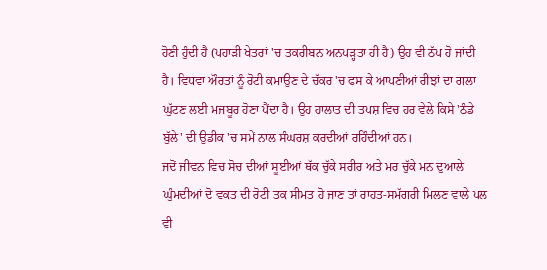ਹੋਣੀ ਹੁੰਦੀ ਹੈ (ਪਹਾੜੀ ਖੇਤਰਾਂ 'ਚ ਤਕਰੀਬਨ ਅਨਪੜ੍ਹਤਾ ਹੀ ਹੈ) ਉਹ ਵੀ ਠੱਪ ਹੋ ਜਾਂਦੀ ਹੈ। ਵਿਧਵਾ ਔਰਤਾਂ ਨੂੰ ਰੋਟੀ ਕਮਾਉਣ ਦੇ ਚੱਕਰ 'ਚ ਫਸ ਕੇ ਆਪਣੀਆਂ ਰੀਝਾਂ ਦਾ ਗਲਾ ਘੁੱਟਣ ਲਈ ਮਜਬੂਰ ਹੋਣਾ ਪੈਂਦਾ ਹੈ। ਉਹ ਹਾਲਾਤ ਦੀ ਤਪਸ਼ ਵਿਚ ਹਰ ਵੇਲੇ ਕਿਸੇ 'ਠੰਡੇ ਬੁੱਲੇ' ਦੀ ਉਡੀਕ 'ਚ ਸਮੇਂ ਨਾਲ ਸੰਘਰਸ਼ ਕਰਦੀਆਂ ਰਹਿੰਦੀਆਂ ਹਨ।
ਜਦੋਂ ਜੀਵਨ ਵਿਚ ਸੋਚ ਦੀਆਂ ਸੂਈਆਂ ਥੱਕ ਚੁੱਕੇ ਸਰੀਰ ਅਤੇ ਮਰ ਚੁੱਕੇ ਮਨ ਦੁਆਲੇ ਘੁੰਮਦੀਆਂ ਦੋ ਵਕਤ ਦੀ ਰੋਟੀ ਤਕ ਸੀਮਤ ਹੋ ਜਾਣ ਤਾਂ ਰਾਹਤ-ਸਮੱਗਰੀ ਮਿਲਣ ਵਾਲੇ ਪਲ ਵੀ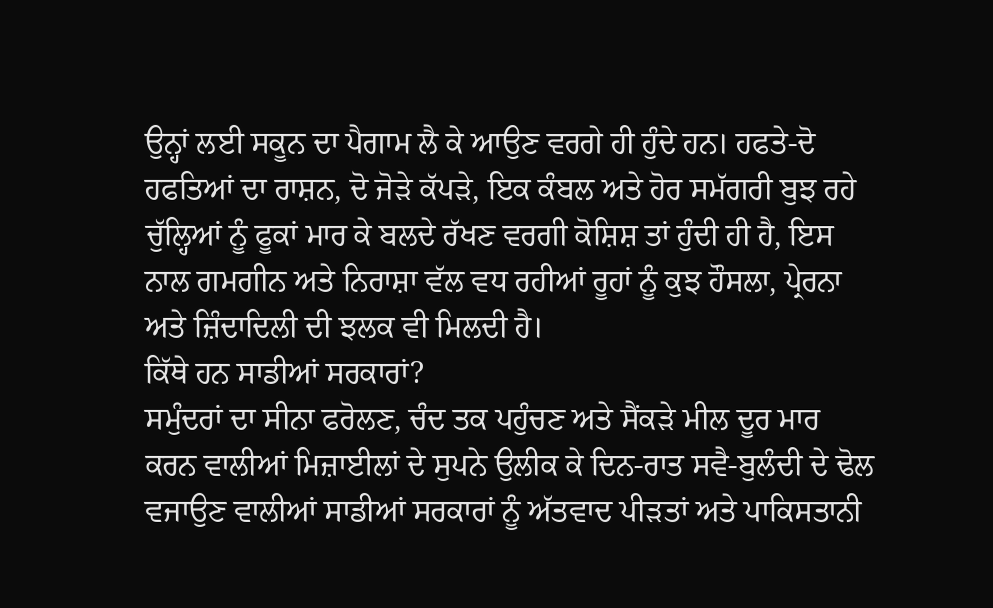ਉਨ੍ਹਾਂ ਲਈ ਸਕੂਨ ਦਾ ਪੈਗਾਮ ਲੈ ਕੇ ਆਉਣ ਵਰਗੇ ਹੀ ਹੁੰਦੇ ਹਨ। ਹਫਤੇ-ਦੋ ਹਫਤਿਆਂ ਦਾ ਰਾਸ਼ਨ, ਦੋ ਜੋੜੇ ਕੱਪੜੇ, ਇਕ ਕੰਬਲ ਅਤੇ ਹੋਰ ਸਮੱਗਰੀ ਬੁਝ ਰਹੇ ਚੁੱਲ੍ਹਿਆਂ ਨੂੰ ਫੂਕਾਂ ਮਾਰ ਕੇ ਬਲਦੇ ਰੱਖਣ ਵਰਗੀ ਕੋਸ਼ਿਸ਼ ਤਾਂ ਹੁੰਦੀ ਹੀ ਹੈ, ਇਸ ਨਾਲ ਗਮਗੀਨ ਅਤੇ ਨਿਰਾਸ਼ਾ ਵੱਲ ਵਧ ਰਹੀਆਂ ਰੂਹਾਂ ਨੂੰ ਕੁਝ ਹੌਸਲਾ, ਪ੍ਰੇਰਨਾ ਅਤੇ ਜ਼ਿੰਦਾਦਿਲੀ ਦੀ ਝਲਕ ਵੀ ਮਿਲਦੀ ਹੈ।
ਕਿੱਥੇ ਹਨ ਸਾਡੀਆਂ ਸਰਕਾਰਾਂ?
ਸਮੁੰਦਰਾਂ ਦਾ ਸੀਨਾ ਫਰੋਲਣ, ਚੰਦ ਤਕ ਪਹੁੰਚਣ ਅਤੇ ਸੈਂਕੜੇ ਮੀਲ ਦੂਰ ਮਾਰ ਕਰਨ ਵਾਲੀਆਂ ਮਿਜ਼ਾਈਲਾਂ ਦੇ ਸੁਪਨੇ ਉਲੀਕ ਕੇ ਦਿਨ-ਰਾਤ ਸਵੈ-ਬੁਲੰਦੀ ਦੇ ਢੋਲ ਵਜਾਉਣ ਵਾਲੀਆਂ ਸਾਡੀਆਂ ਸਰਕਾਰਾਂ ਨੂੰ ਅੱਤਵਾਦ ਪੀੜਤਾਂ ਅਤੇ ਪਾਕਿਸਤਾਨੀ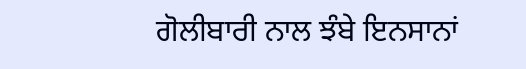ਗੋਲੀਬਾਰੀ ਨਾਲ ਝੰਬੇ ਇਨਸਾਨਾਂ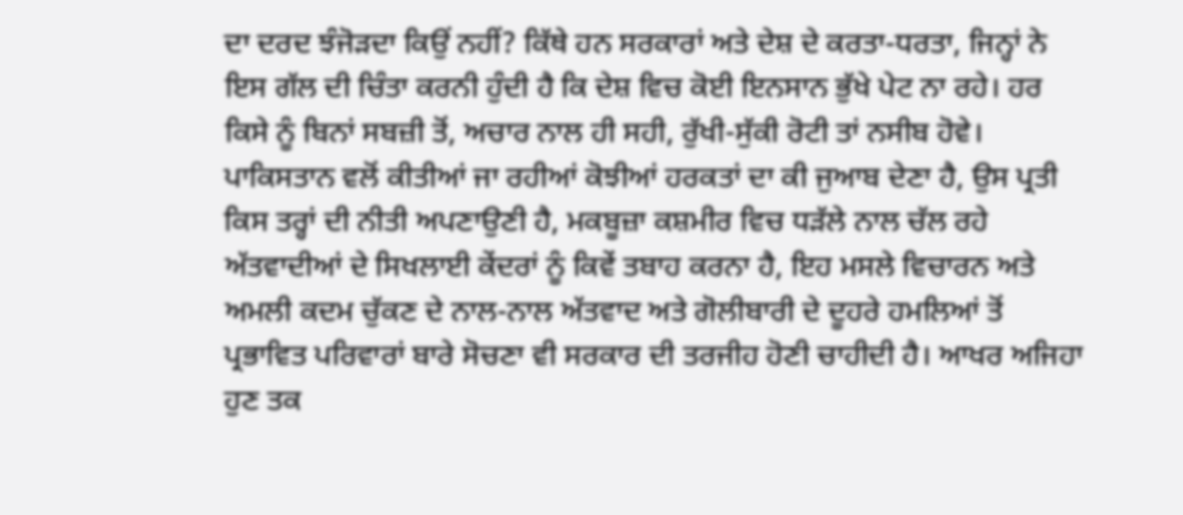ਦਾ ਦਰਦ ਝੰਜੋੜਦਾ ਕਿਉਂ ਨਹੀਂ? ਕਿੱਥੇ ਹਨ ਸਰਕਾਰਾਂ ਅਤੇ ਦੇਸ਼ ਦੇ ਕਰਤਾ-ਧਰਤਾ, ਜਿਨ੍ਹਾਂ ਨੇ ਇਸ ਗੱਲ ਦੀ ਚਿੰਤਾ ਕਰਨੀ ਹੁੰਦੀ ਹੈ ਕਿ ਦੇਸ਼ ਵਿਚ ਕੋਈ ਇਨਸਾਨ ਭੁੱਖੇ ਪੇਟ ਨਾ ਰਹੇ। ਹਰ ਕਿਸੇ ਨੂੰ ਬਿਨਾਂ ਸਬਜ਼ੀ ਤੋਂ, ਅਚਾਰ ਨਾਲ ਹੀ ਸਹੀ, ਰੁੱਖੀ-ਸੁੱਕੀ ਰੋਟੀ ਤਾਂ ਨਸੀਬ ਹੋਵੇ।
ਪਾਕਿਸਤਾਨ ਵਲੋਂ ਕੀਤੀਆਂ ਜਾ ਰਹੀਆਂ ਕੋਝੀਆਂ ਹਰਕਤਾਂ ਦਾ ਕੀ ਜੁਆਬ ਦੇਣਾ ਹੈ, ਉਸ ਪ੍ਰਤੀ ਕਿਸ ਤਰ੍ਹਾਂ ਦੀ ਨੀਤੀ ਅਪਣਾਉਣੀ ਹੈ, ਮਕਬੂਜ਼ਾ ਕਸ਼ਮੀਰ ਵਿਚ ਧੜੱਲੇ ਨਾਲ ਚੱਲ ਰਹੇ ਅੱਤਵਾਦੀਆਂ ਦੇ ਸਿਖਲਾਈ ਕੇਂਦਰਾਂ ਨੂੰ ਕਿਵੇਂ ਤਬਾਹ ਕਰਨਾ ਹੈ, ਇਹ ਮਸਲੇ ਵਿਚਾਰਨ ਅਤੇ ਅਮਲੀ ਕਦਮ ਚੁੱਕਣ ਦੇ ਨਾਲ-ਨਾਲ ਅੱਤਵਾਦ ਅਤੇ ਗੋਲੀਬਾਰੀ ਦੇ ਦੂਹਰੇ ਹਮਲਿਆਂ ਤੋਂ ਪ੍ਰਭਾਵਿਤ ਪਰਿਵਾਰਾਂ ਬਾਰੇ ਸੋਚਣਾ ਵੀ ਸਰਕਾਰ ਦੀ ਤਰਜੀਹ ਹੋਣੀ ਚਾਹੀਦੀ ਹੈ। ਆਖਰ ਅਜਿਹਾ ਹੁਣ ਤਕ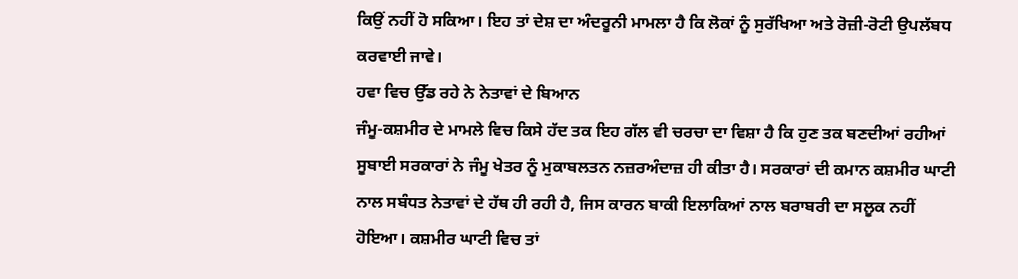ਕਿਉਂ ਨਹੀਂ ਹੋ ਸਕਿਆ। ਇਹ ਤਾਂ ਦੇਸ਼ ਦਾ ਅੰਦਰੂਨੀ ਮਾਮਲਾ ਹੈ ਕਿ ਲੋਕਾਂ ਨੂੰ ਸੁਰੱਖਿਆ ਅਤੇ ਰੋਜ਼ੀ-ਰੋਟੀ ਉਪਲੱਬਧ ਕਰਵਾਈ ਜਾਵੇ।
ਹਵਾ ਵਿਚ ਉੱਡ ਰਹੇ ਨੇ ਨੇਤਾਵਾਂ ਦੇ ਬਿਆਨ
ਜੰਮੂ-ਕਸ਼ਮੀਰ ਦੇ ਮਾਮਲੇ ਵਿਚ ਕਿਸੇ ਹੱਦ ਤਕ ਇਹ ਗੱਲ ਵੀ ਚਰਚਾ ਦਾ ਵਿਸ਼ਾ ਹੈ ਕਿ ਹੁਣ ਤਕ ਬਣਦੀਆਂ ਰਹੀਆਂ ਸੂਬਾਈ ਸਰਕਾਰਾਂ ਨੇ ਜੰਮੂ ਖੇਤਰ ਨੂੰ ਮੁਕਾਬਲਤਨ ਨਜ਼ਰਅੰਦਾਜ਼ ਹੀ ਕੀਤਾ ਹੈ। ਸਰਕਾਰਾਂ ਦੀ ਕਮਾਨ ਕਸ਼ਮੀਰ ਘਾਟੀ ਨਾਲ ਸਬੰਧਤ ਨੇਤਾਵਾਂ ਦੇ ਹੱਥ ਹੀ ਰਹੀ ਹੈ, ਜਿਸ ਕਾਰਨ ਬਾਕੀ ਇਲਾਕਿਆਂ ਨਾਲ ਬਰਾਬਰੀ ਦਾ ਸਲੂਕ ਨਹੀਂ ਹੋਇਆ। ਕਸ਼ਮੀਰ ਘਾਟੀ ਵਿਚ ਤਾਂ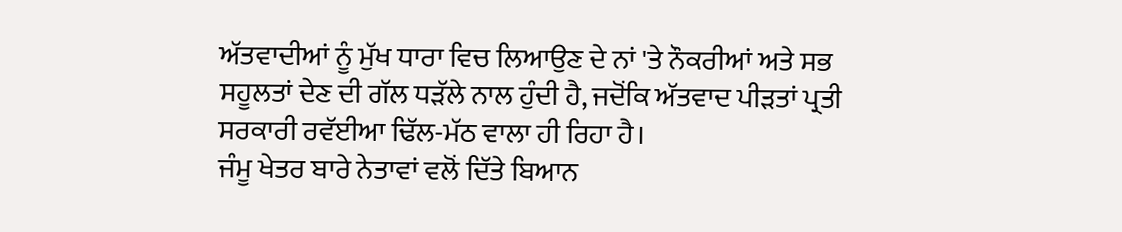ਅੱਤਵਾਦੀਆਂ ਨੂੰ ਮੁੱਖ ਧਾਰਾ ਵਿਚ ਲਿਆਉਣ ਦੇ ਨਾਂ 'ਤੇ ਨੌਕਰੀਆਂ ਅਤੇ ਸਭ ਸਹੂਲਤਾਂ ਦੇਣ ਦੀ ਗੱਲ ਧੜੱਲੇ ਨਾਲ ਹੁੰਦੀ ਹੈ, ਜਦੋਂਕਿ ਅੱਤਵਾਦ ਪੀੜਤਾਂ ਪ੍ਰਤੀ ਸਰਕਾਰੀ ਰਵੱਈਆ ਢਿੱਲ-ਮੱਠ ਵਾਲਾ ਹੀ ਰਿਹਾ ਹੈ।
ਜੰਮੂ ਖੇਤਰ ਬਾਰੇ ਨੇਤਾਵਾਂ ਵਲੋਂ ਦਿੱਤੇ ਬਿਆਨ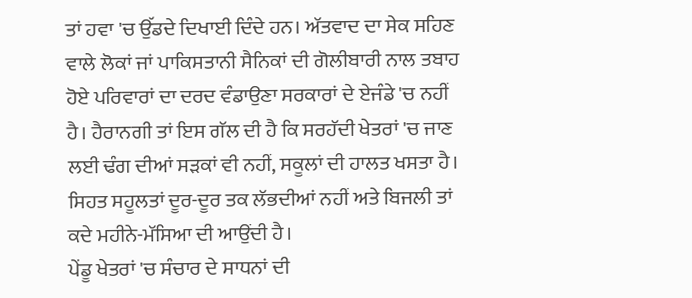ਤਾਂ ਹਵਾ 'ਚ ਉੱਡਦੇ ਦਿਖਾਈ ਦਿੰਦੇ ਹਨ। ਅੱਤਵਾਦ ਦਾ ਸੇਕ ਸਹਿਣ ਵਾਲੇ ਲੋਕਾਂ ਜਾਂ ਪਾਕਿਸਤਾਨੀ ਸੈਨਿਕਾਂ ਦੀ ਗੋਲੀਬਾਰੀ ਨਾਲ ਤਬਾਹ ਹੋਏ ਪਰਿਵਾਰਾਂ ਦਾ ਦਰਦ ਵੰਡਾਉਣਾ ਸਰਕਾਰਾਂ ਦੇ ਏਜੰਡੇ 'ਚ ਨਹੀਂ ਹੈ। ਹੈਰਾਨਗੀ ਤਾਂ ਇਸ ਗੱਲ ਦੀ ਹੈ ਕਿ ਸਰਹੱਦੀ ਖੇਤਰਾਂ 'ਚ ਜਾਣ ਲਈ ਢੰਗ ਦੀਆਂ ਸੜਕਾਂ ਵੀ ਨਹੀਂ, ਸਕੂਲਾਂ ਦੀ ਹਾਲਤ ਖਸਤਾ ਹੈ। ਸਿਹਤ ਸਹੂਲਤਾਂ ਦੂਰ-ਦੂਰ ਤਕ ਲੱਭਦੀਆਂ ਨਹੀਂ ਅਤੇ ਬਿਜਲੀ ਤਾਂ ਕਦੇ ਮਹੀਨੇ-ਮੱਸਿਆ ਦੀ ਆਉਂਦੀ ਹੈ।
ਪੇਂਡੂ ਖੇਤਰਾਂ 'ਚ ਸੰਚਾਰ ਦੇ ਸਾਧਨਾਂ ਦੀ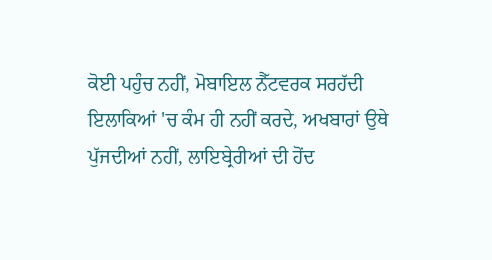ਕੋਈ ਪਹੁੰਚ ਨਹੀਂ, ਮੋਬਾਇਲ ਨੈੱਟਵਰਕ ਸਰਹੱਦੀ ਇਲਾਕਿਆਂ 'ਚ ਕੰਮ ਹੀ ਨਹੀਂ ਕਰਦੇ, ਅਖਬਾਰਾਂ ਉਥੇ ਪੁੱਜਦੀਆਂ ਨਹੀਂ, ਲਾਇਬ੍ਰੇਰੀਆਂ ਦੀ ਹੋਂਦ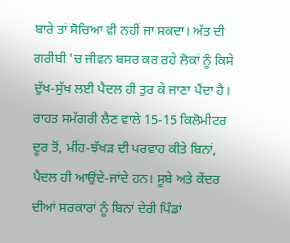ਬਾਰੇ ਤਾਂ ਸੋਚਿਆ ਵੀ ਨਹੀਂ ਜਾ ਸਕਦਾ। ਅੱਤ ਦੀ ਗਰੀਬੀ 'ਚ ਜੀਵਨ ਬਸਰ ਕਰ ਰਹੇ ਲੋਕਾਂ ਨੂੰ ਕਿਸੇ ਦੁੱਖ-ਸੁੱਖ ਲਈ ਪੈਦਲ ਹੀ ਤੁਰ ਕੇ ਜਾਣਾ ਪੈਂਦਾ ਹੈ। ਰਾਹਤ ਸਮੱਗਰੀ ਲੈਣ ਵਾਲੇ 15-15 ਕਿਲੋਮੀਟਰ ਦੂਰ ਤੋਂ, ਮੀਂਹ-ਝੱਖੜ ਦੀ ਪਰਵਾਹ ਕੀਤੇ ਬਿਨਾਂ, ਪੈਦਲ ਹੀ ਆਉਂਦੇ-ਜਾਂਦੇ ਹਨ। ਸੂਬੇ ਅਤੇ ਕੇਂਦਰ ਦੀਆਂ ਸਰਕਾਰਾਂ ਨੂੰ ਬਿਨਾਂ ਦੇਰੀ ਪਿੰਡਾਂ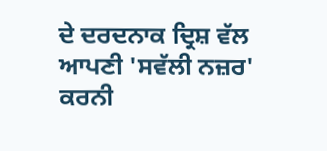ਦੇ ਦਰਦਨਾਕ ਦ੍ਰਿਸ਼ ਵੱਲ ਆਪਣੀ 'ਸਵੱਲੀ ਨਜ਼ਰ' ਕਰਨੀ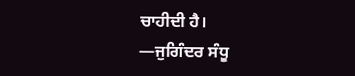ਚਾਹੀਦੀ ਹੈ।
—ਜੁਗਿੰਦਰ ਸੰਧੂ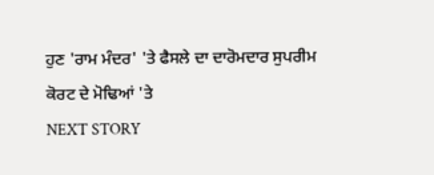ਹੁਣ 'ਰਾਮ ਮੰਦਰ' 'ਤੇ ਫੈਸਲੇ ਦਾ ਦਾਰੋਮਦਾਰ ਸੁਪਰੀਮ ਕੋਰਟ ਦੇ ਮੋਢਿਆਂ 'ਤੇ
NEXT STORY